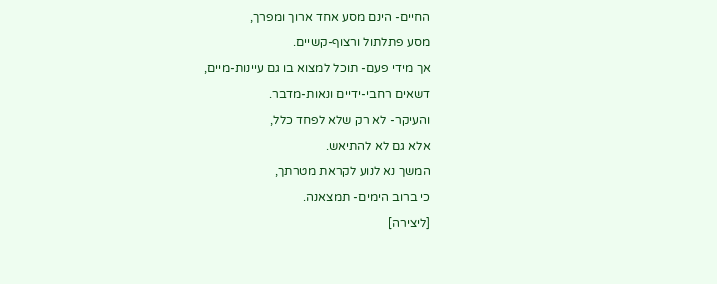החיים- הינם מסע אחד ארוך ומפרך,
מסע פתלתול ורצוף-קשיים.
אך מידי פעם- תוכל למצוא בו גם עיינות-מיים,
דשאים רחבי-ידיים ונאות-מדבר.
והעיקר- לא רק שלא לפחד כלל,
אלא גם לא להתיאש.
המשך נא לנוע לקראת מטרתך,
כי ברוב הימים- תמצאנה.
[ליצירה]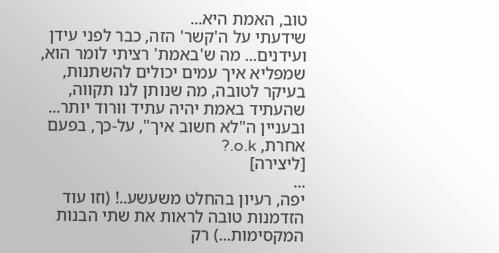טוב, האמת היא...
שידעתי על ה'קשר' הזה, כבר לפני עידן ועידנים... מה ש'באמת' רציתי לומר הוא, שמפליא איך עמים יכולים להשתנות, בעיקר לטובה, מה שנותן לנו תקווה, שהעתיד באמת יהיה עתיד וורוד יותר... ובעניין ה"לא חשוב איך", על-כך, בפעם אחרת, o.k.?
[ליצירה]
...
יפה, רעיון בהחלט משעשע..! (וזו עוד הזדמנות טובה לראות את שתי הבנות המקסימות...) רק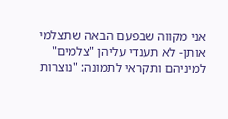אני מקווה שבפעם הבאה שתצלמי אותן- לא תענדי עליהן "צלמים" למיניהם ותקראי לתמונה: "נוצרות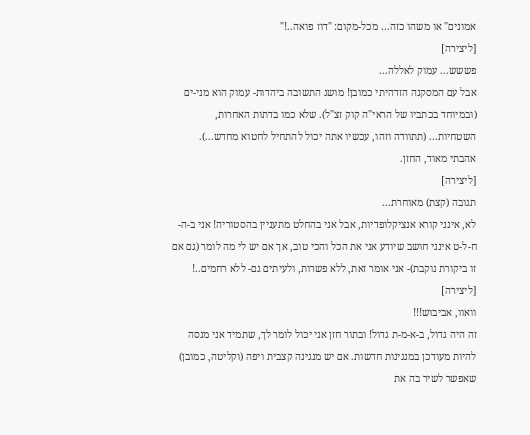אמונים" או משהו כזה... מכל-מקום: "דוז פואה..!"
[ליצירה]
פששש... עמוק לאללה...
אבל עם המסקנה הזדהיתי כמובן! מושג התשובה ביהדות- עמוק הוא מני-ים (ובמיוחד בכתביו של הראי"ה קוק זצ"ל). שלא כמו בדתות האחרות, השטחיות... (תתוודה וזהו, עכשיו אתה יכול להתחיל לחטוא מחדש...). אהבתי מאוד, החזן.
[ליצירה]
תגובה (קצת) מאוחרת...
לא, אינני קורא אנציקלופדיות, אבל אני בהחלט מתעניין בהסטוריה! אני ב-ה-ח-ל-ט אינני חושב שיודע אני את הכל והכי טוב, אך אם יש לי מה לומר (גם אם זו ביקורת נוקבת)- אני אומר זאת, ללא פשרות, ולעיתים גם- ללא רחמים..!
[ליצירה]
וואוו, אביבוש!!!
זה היה גדול, ב-א-מ-ת גדול! ובתור חזן אני יכול לומר לך, שתמיד אני מנסה להיות מעודכן במנגינות חדשות. אם יש מנגינה קצבית ויפה (וקליטה, כמובן) שאפשר לשיר בה את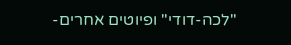"לכה-דודי" ופיוטים אחרים-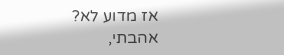אז מדוע לא?
אהבתי,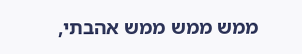ממש ממש ממש אהבתי,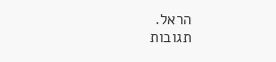הראל.
תגובות